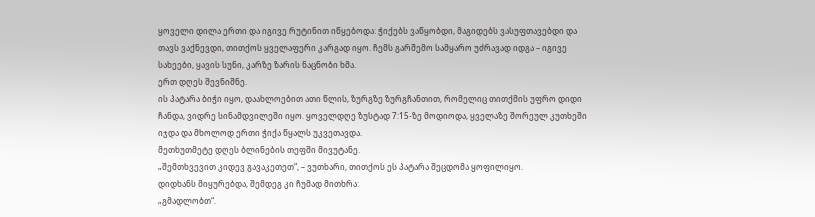ყოველი დილა ერთი და იგივე რუტინით იწყებოდა: ჭიქებს ვაწყობდი, მაგიდებს ვასუფთავებდი და თავს ვაქნევდი, თითქოს ყველაფერი კარგად იყო. ჩემს გარშემო სამყარო უძრავად იდგა – იგივე სახეები, ყავის სუნი, კარზე ზარის ნაცნობი ხმა.
ერთ დღეს შევნიშნე.
ის პატარა ბიჭი იყო, დაახლოებით ათი წლის, ზურგზე ზურგჩანთით, რომელიც თითქმის უფრო დიდი ჩანდა, ვიდრე სინამდვილეში იყო. ყოველდღე ზუსტად 7:15-ზე მოდიოდა, ყველაზე შორეულ კუთხეში იჯდა და მხოლოდ ერთი ჭიქა წყალს უკვეთავდა.
მეთხუთმეტე დღეს ბლინების თეფში მივუტანე.
„შემთხვევით კიდევ გავაკეთეთ“, – ვუთხარი, თითქოს ეს პატარა შეცდომა ყოფილიყო.
დიდხანს მიყურებდა, შემდეგ კი ჩუმად მითხრა:
„გმადლობთ“.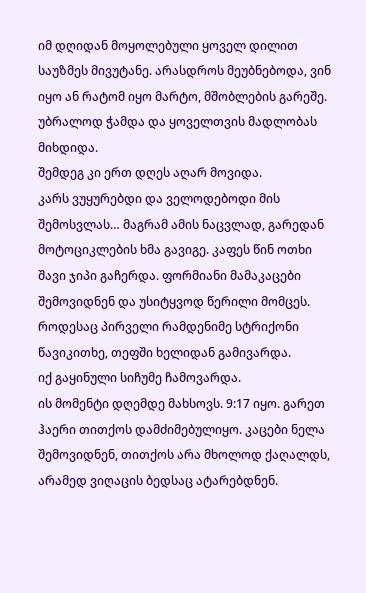იმ დღიდან მოყოლებული ყოველ დილით საუზმეს მივუტანე. არასდროს მეუბნებოდა, ვინ იყო ან რატომ იყო მარტო, მშობლების გარეშე. უბრალოდ ჭამდა და ყოველთვის მადლობას მიხდიდა.
შემდეგ კი ერთ დღეს აღარ მოვიდა.
კარს ვუყურებდი და ველოდებოდი მის შემოსვლას… მაგრამ ამის ნაცვლად, გარედან მოტოციკლების ხმა გავიგე. კაფეს წინ ოთხი შავი ჯიპი გაჩერდა. ფორმიანი მამაკაცები შემოვიდნენ და უსიტყვოდ წერილი მომცეს.
როდესაც პირველი რამდენიმე სტრიქონი წავიკითხე, თეფში ხელიდან გამივარდა.
იქ გაყინული სიჩუმე ჩამოვარდა.
ის მომენტი დღემდე მახსოვს. 9:17 იყო. გარეთ ჰაერი თითქოს დამძიმებულიყო. კაცები ნელა შემოვიდნენ, თითქოს არა მხოლოდ ქაღალდს, არამედ ვიღაცის ბედსაც ატარებდნენ.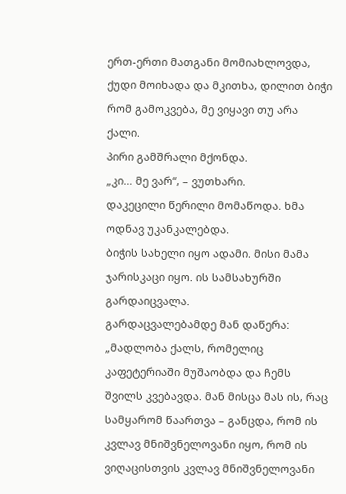ერთ-ერთი მათგანი მომიახლოვდა, ქუდი მოიხადა და მკითხა, დილით ბიჭი რომ გამოკვება, მე ვიყავი თუ არა ქალი.
პირი გამშრალი მქონდა.
„კი… მე ვარ“, – ვუთხარი.
დაკეცილი წერილი მომაწოდა. ხმა ოდნავ უკანკალებდა.
ბიჭის სახელი იყო ადამი. მისი მამა ჯარისკაცი იყო. ის სამსახურში გარდაიცვალა.
გარდაცვალებამდე მან დაწერა:
„მადლობა ქალს, რომელიც კაფეტერიაში მუშაობდა და ჩემს შვილს კვებავდა. მან მისცა მას ის, რაც სამყარომ წაართვა – განცდა, რომ ის კვლავ მნიშვნელოვანი იყო, რომ ის ვიღაცისთვის კვლავ მნიშვნელოვანი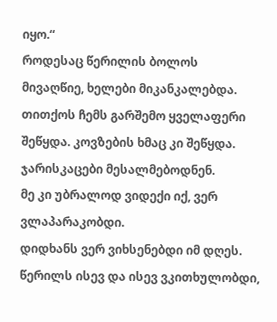იყო.“
როდესაც წერილის ბოლოს მივაღწიე, ხელები მიკანკალებდა. თითქოს ჩემს გარშემო ყველაფერი შეწყდა. კოვზების ხმაც კი შეწყდა.
ჯარისკაცები მესალმებოდნენ.
მე კი უბრალოდ ვიდექი იქ, ვერ ვლაპარაკობდი.
დიდხანს ვერ ვიხსენებდი იმ დღეს. წერილს ისევ და ისევ ვკითხულობდი,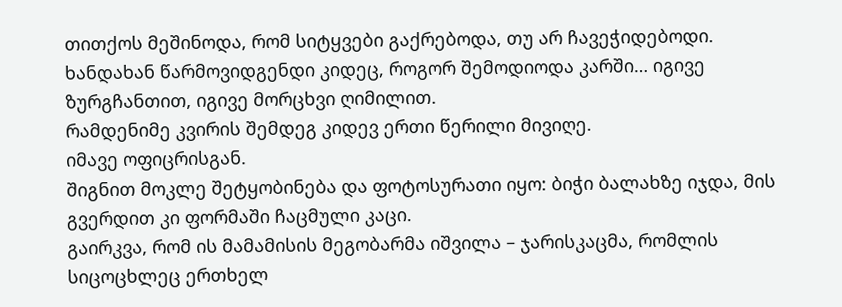თითქოს მეშინოდა, რომ სიტყვები გაქრებოდა, თუ არ ჩავეჭიდებოდი.
ხანდახან წარმოვიდგენდი კიდეც, როგორ შემოდიოდა კარში… იგივე ზურგჩანთით, იგივე მორცხვი ღიმილით.
რამდენიმე კვირის შემდეგ კიდევ ერთი წერილი მივიღე.
იმავე ოფიცრისგან.
შიგნით მოკლე შეტყობინება და ფოტოსურათი იყო: ბიჭი ბალახზე იჯდა, მის გვერდით კი ფორმაში ჩაცმული კაცი.
გაირკვა, რომ ის მამამისის მეგობარმა იშვილა – ჯარისკაცმა, რომლის სიცოცხლეც ერთხელ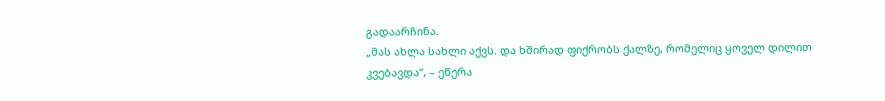გადაარჩინა.
„მას ახლა სახლი აქვს. და ხშირად ფიქრობს ქალზე, რომელიც ყოველ დილით კვებავდა“, – ეწერა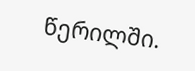წერილში.